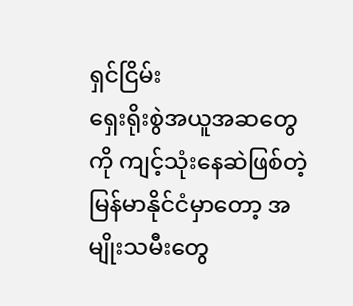ရှင်ငြိမ်း
ရှေးရိုးစွဲအယူအဆတွေကို ကျင့်သုံးနေဆဲဖြစ်တဲ့မြန်မာနိုင်ငံမှာတော့ အမျိုးသမီးတွေ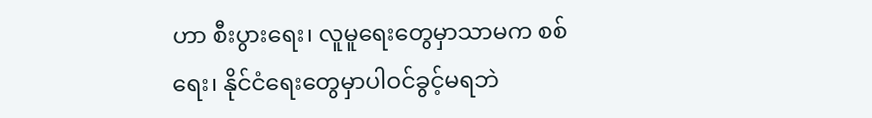ဟာ စီးပွားရေး၊ လူမူရေးတွေမှာသာမက စစ်ရေး၊ နိုင်ငံရေးတွေမှာပါဝင်ခွင့်မရဘဲ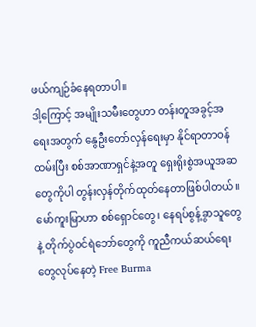ဖယ်ကျဉ်ခံနေရတာပါ။
ဒါ့ကြောင့် အမျိုးသမီးတွေဟာ တန်းတူအခွင့်အရေးအတွက် နွေဦးတော်လှန်ရေးမှာ နိုင်ရာတာဝန်ထမ်းပြီး စစ်အာဏာရှင်နဲ့အတူ ရှေးရိုးစွဲအယူအဆတွေကိုပါ တွန်းလှန်တိုက်ထုတ်နေတာဖြစ်ပါတယ်။
မော်ကူးမြာဟာ စစ်ရှောင်တွေ၊ နေရပ်စွန့်ခွာသူတွေနဲ့ တိုက်ပွဲဝင်ရဲဘော်တွေကို ကူညီကယ်ဆယ်ရေးတွေလုပ်နေတဲ့ Free Burma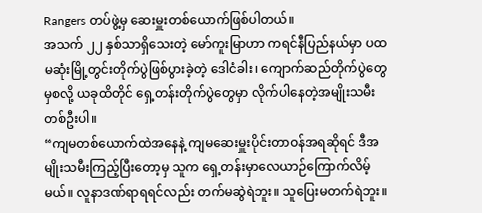Rangers တပ်ဖွဲ့မှ ဆေးမှူးတစ်ယောက်ဖြစ်ပါတယ်။
အသက် ၂၂ နှစ်သာရှိသေးတဲ့ မော်ကူးမြာဟာ ကရင်နီပြည်နယ်မှာ ပထမဆုံးမြို့တွင်းတိုက်ပွဲဖြစ်ပွားခဲ့တဲ့ ဒေါငံခါး၊ ကျောက်ဆည်တိုက်ပွဲတွေမှစလို့ ယခုထိတိုင် ရှေ့တန်းတိုက်ပွဲတွေမှာ လိုက်ပါနေတဲ့အမျိုးသမီးတစ်ဦးပါ။
“ကျမတစ်ယောက်ထဲအနေနဲ့ ကျမဆေးမှူးပိုင်းတာဝန်အရဆိုရင် ဒီအမျိုးသမီးကြည့်ပြီးတော့မှ သူက ရှေ့တန်းမှာလေယာဉ်ကြောက်လိမ့်မယ်။ လူနာဒဏ်ရာရရင်လည်း တက်မဆွဲရဲဘူး။ သူပြေးမတက်ရဲဘူး။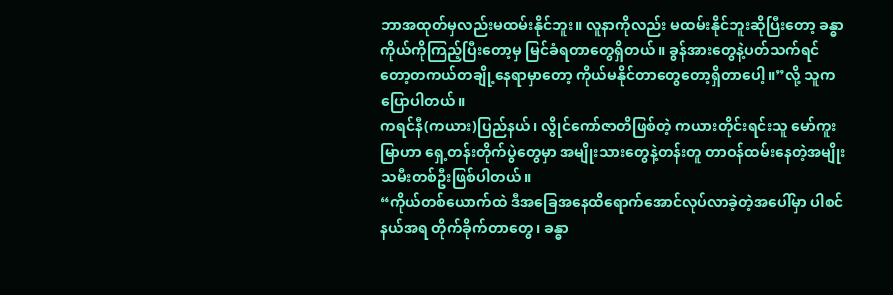ဘာအထုတ်မှလည်းမထမ်းနိုင်ဘူး။ လူနာကိုလည်း မထမ်းနိုင်ဘူးဆိုပြီးတော့ ခန္ဓာကိုယ်ကိုကြည့်ပြီးတော့မှ မြင်ခံရတာတွေရှိတယ်။ ခွန်အားတွေနဲ့ပတ်သက်ရင်တော့တကယ်တချို့နေရာမှာတော့ ကိုယ်မနိုင်တာတွေတော့ရှိတာပေါ့။”လို့ သူက ပြောပါတယ်။
ကရင်နီ(ကယား)ပြည်နယ်၊ လွိုင်ကော်ဇာတိဖြစ်တဲ့ ကယားတိုင်းရင်းသူ မော်ကူးမြာဟာ ရှေ့တန်းတိုက်ပွဲတွေမှာ အမျိုးသားတွေနဲ့တန်းတူ တာဝန်ထမ်းနေတဲ့အမျိုးသမီးတစ်ဦးဖြစ်ပါတယ်။
“ကိုယ်တစ်ယောက်ထဲ ဒီအခြေအနေထိရောက်အောင်လုပ်လာခဲ့တဲ့အပေါ်မှာ ပါစင်နယ်အရ တိုက်ခိုက်တာတွေ၊ ခန္ဓာ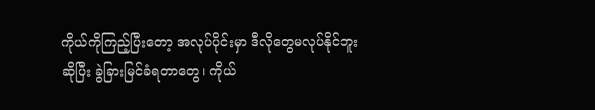ကိုယ်ကိုကြည့်ပြီးတော့ အလုပ်ပိုင်းမှာ ဒီလိုတွေမလုပ်နိုင်ဘူးဆိုပြီး ခွဲခြားမြင်ခံရတာတွေ၊ ကိုယ်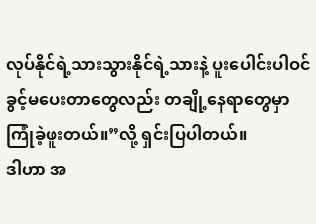လုပ်နိုင်ရဲ့သားသွားနိုင်ရဲ့သားနဲ့ ပူးပေါင်းပါဝင်ခွင့်မပေးတာတွေလည်း တချို့နေရာတွေမှာ ကြုံခဲ့ဖူးတယ်။”လို့ ရှင်းပြပါတယ်။
ဒါဟာ အ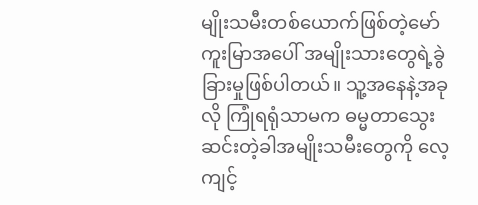မျိုးသမီးတစ်ယောက်ဖြစ်တဲ့မော်ကူးမြာအပေါ် အမျိုးသားတွေရဲ့ခွဲခြားမှုဖြစ်ပါတယ်။ သူ့အနေနဲ့အခုလို ကြုံရရုံသာမက ဓမ္မတာသွေးဆင်းတဲ့ခါအမျိုးသမီးတွေကို လေ့ကျင့်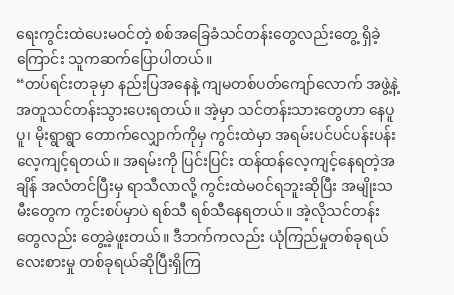ရေးကွင်းထဲပေးမဝင်တဲ့ စစ်အခြေခံသင်တန်းတွေလည်းတွေ့ ရှိခဲ့ကြောင်း သူကဆက်ပြောပါတယ်။
“တပ်ရင်းတခုမှာ နည်းပြအနေနဲ့ ကျမတစ်ပတ်ကျော်လောက် အဖွဲ့နဲ့အတူသင်တန်းသွားပေးရတယ်။ အဲ့မှာ သင်တန်းသားတွေဟာ နေပူပူ၊ မိုးရွာရွာ တောက်လျှောက်ကိုမှ ကွင်းထဲမှာ အရမ်းပင်ပင်ပန်းပန်းလေ့ကျင့်ရတယ်။ အရမ်းကို ပြင်းပြင်း ထန်ထန်လေ့ကျင့်နေရတဲ့အချိန် အလံတင်ပြီးမှ ရာသီလာလို့ ကွင်းထဲမဝင်ရဘူးဆိုပြီး အမျိုးသမီးတွေက ကွင်းစပ်မှာပဲ ရစ်သီ ရစ်သီနေရတယ်။ အဲ့လိုသင်တန်းတွေလည်း တွေ့ခဲ့ဖူးတယ်။ ဒီဘက်ကလည်း ယုံကြည်မှုတစ်ခုရယ် လေးစားမှု တစ်ခုရယ်ဆိုပြီးရှိကြ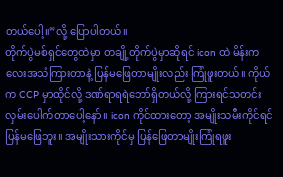တယ်ပေါ့။”လို့ ပြောပါတယ်။
တိုက်ပွဲမစ်ရှင်တွေထဲမှာ တချို့တိုက်ပွဲမှာဆိုရင် icon ထဲ မိန်းကလေးအသံကြားတာနဲ့ ပြန်မဖြေတာမျိုးလည်း ကြုံဖူးတယ်။ ကိုယ်က CCP မှာထိုင်လို့ ဒဏ်ရာရရဲဘော်ရှိတယ်လို့ ကြားရင်သတင်းလှမ်းပေါက်တာပေါ့နော်။ icon ကိုင်ထားတော့ အမျိုးသမီးကိုင်ရင် ပြန်မဖြေဘူး။ အမျိုးသားကိုင်မှ ပြန်ဖြေတာမျိုးကြုံရဖူး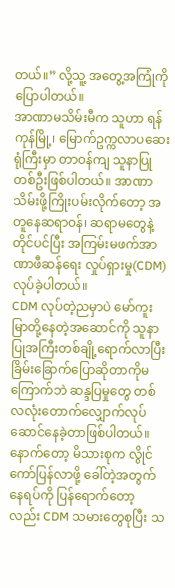တယ်။” လို့သူ့ အတွေ့အကြုံကိုပြောပါတယ်။
အာဏာမသိမ်းမီက သူဟာ ရန်ကုန်မြို့၊ မြောက်ဥက္ကလာပဆေးရုံကြီးမှာ တာဝန်ကျ သူနာပြုတစ်ဦးဖြစ်ပါတယ်။ အာဏာသိမ်းဖို့ကြိုးပမ်းလိုက်တော့ အတူနေဆရာဝန်၊ ဆရာမတွေနဲ့တိုင်ပင်ပြီး အကြမ်းမဖက်အာဏာဖီဆန်ရေး လှုပ်ရှားမှု(CDM) လုပ်ခဲ့ပါတယ်။
CDM လုပ်တဲ့ညမှာပဲ မော်ကူးမြာတို့နေတဲ့အဆောင်ကို သူနာပြုအကြီးတစ်ချို့ရောက်လာပြီး ခြိမ်းခြောက်ပြောဆိုတာကိုမကြောက်ဘဲ ဆန္ဒပြမှုတွေ တစ်လလုံးတောက်လျှောက်လုပ်ဆောင်နေခဲ့တာဖြစ်ပါတယ်။
နောက်တော့ မိသားစုက လွိုင်ကော်ပြန်လာဖို့ ခေါ်တဲ့အတွက် နေရပ်ကို ပြန်ရောက်တော့လည်း CDM သမားတွေစုပြီး သ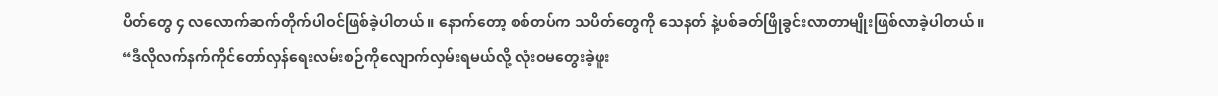ပိတ်တွေ ၄ လလောက်ဆက်တိုက်ပါဝင်ဖြစ်ခဲ့ပါတယ်။ နောက်တော့ စစ်တပ်က သပိတ်တွေကို သေနတ် နဲ့ပစ်ခတ်ဖြိုခွင်းလာတာမျိုးဖြစ်လာခဲ့ပါတယ်။
“ဒီလိုလက်နက်ကိုင်တော်လှန်ရေးလမ်းစဉ်ကိုလျောက်လှမ်းရမယ်လို့ လုံးဝမတွေးခဲ့ဖူး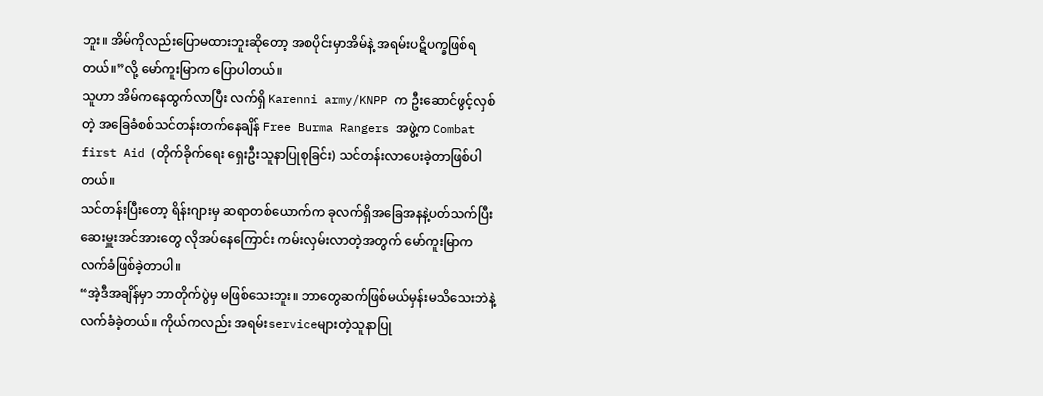ဘူး။ အိမ်ကိုလည်းပြောမထားဘူးဆိုတော့ အစပိုင်းမှာအိမ်နဲ့ အရမ်းပဋိပက္ခဖြစ်ရတယ်။”လို့ မော်ကူးမြာက ပြောပါတယ်။
သူဟာ အိမ်ကနေထွက်လာပြီး လက်ရှိ Karenni army/KNPP က ဦးဆောင်ဖွင့်လှစ်တဲ့ အခြေခံစစ်သင်တန်းတက်နေချိန် Free Burma Rangers အဖွဲ့က Combat first Aid (တိုက်ခိုက်ရေး ရှေးဦးသူနာပြုစုခြင်း) သင်တန်းလာပေးခဲ့တာဖြစ်ပါတယ်။
သင်တန်းပြီးတော့ ရိန်းဂျားမှ ဆရာတစ်ယောက်က ခုလက်ရှိအခြေအနနဲ့ပတ်သက်ပြီး ဆေးမှူးအင်အားတွေ လိုအပ်နေကြောင်း ကမ်းလှမ်းလာတဲ့အတွက် မော်ကူးမြာက လက်ခံဖြစ်ခဲ့တာပါ။
“အဲ့ဒီအချိန်မှာ ဘာတိုက်ပွဲမှ မဖြစ်သေးဘူး။ ဘာတွေဆက်ဖြစ်မယ်မှန်းမသိသေးဘဲနဲ့ လက်ခံခဲ့တယ်။ ကိုယ်ကလည်း အရမ်းserviceများတဲ့သူနာပြု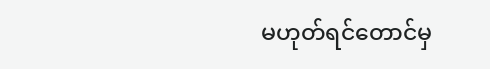မဟုတ်ရင်တောင်မှ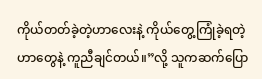ကိုယ်တတ်ခဲ့တဲ့ဟာလေးနဲ့ ကိုယ်တွေ့ကြုံခဲ့ရတဲ့ဟာတွေနဲ့ ကူညီချင်တယ်။”လို့ သူကဆက်ပြော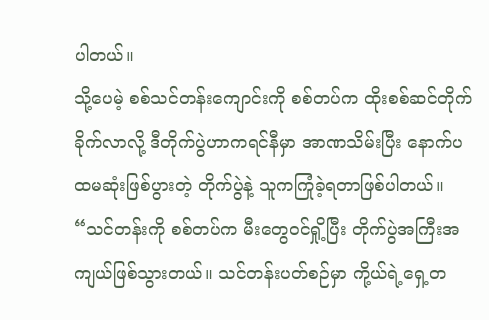ပါတယ်။
သို့ပေမဲ့ စစ်သင်တန်းကျောင်းကို စစ်တပ်က ထိုးစစ်ဆင်တိုက်ခိုက်လာလို့ ဒီတိုက်ပွဲဟာကရင်နီမှာ အာဏသိမ်းပြီး နောက်ပထမဆုံးဖြစ်ပွားတဲ့ တိုက်ပွဲနဲ့ သူကကြုံခဲ့ရတာဖြစ်ပါတယ်။
“သင်တန်းကို စစ်တပ်က မီးတွေဝင်ရှို့ပြီး တိုက်ပွဲအကြီးအကျယ်ဖြစ်သွားတယ်။ သင်တန်းပတ်စဉ်မှာ ကို့ယ်ရဲ့ရှေ့တ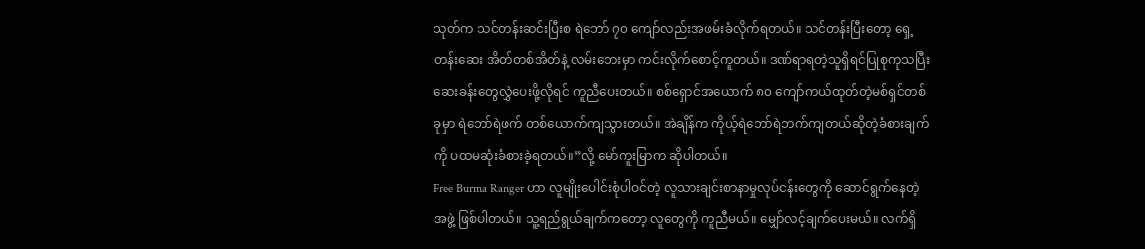သုတ်က သင်တန်းဆင်းပြီးစ ရဲဘော် ၇၀ ကျော်လည်းအဖမ်းခံလိုက်ရတယ်။ သင်တန်းပြီးတော့ ရှေ့တန်းဆေး အိတ်တစ်အိတ်နဲ့ လမ်းဘေးမှာ ကင်းလိုက်စောင့်ကူတယ်။ ဒဏ်ရာရတဲ့သူရှိရင်ပြုစုကုသပြီး ဆေးခန်းတွေလွှဲပေးဖို့လိုရင် ကူညီပေးတယ်။ စစ်ရှောင်အယောက် ၈၀ ကျော်ကယ်ထုတ်တဲ့မစ်ရှင်တစ်ခုမှာ ရဲဘော်ရဲဖက် တစ်ယောက်ကျသွားတယ်။ အဲချိန်က ကိုယ့်ရဲဘော်ရဲဘက်ကျတယ်ဆိုတဲ့ခံစားချက်ကို ပထမဆုံးခံစားခဲ့ရတယ်။”လို့ မော်ကူးမြာက ဆိုပါတယ်။
Free Burma Ranger ဟာ လူမျိုးပေါင်းစုံပါဝင်တဲ့ လူသားချင်းစာနာမှုလုပ်ငန်းတွေကို ဆောင်ရွက်နေတဲ့အဖွဲ့ ဖြစ်ပါတယ်။ သူ့ရည်ရွယ်ချက်ကတော့ လူတွေကို ကူညီမယ်။ မျှော်လင့်ချက်ပေးမယ်။ လက်ရှိ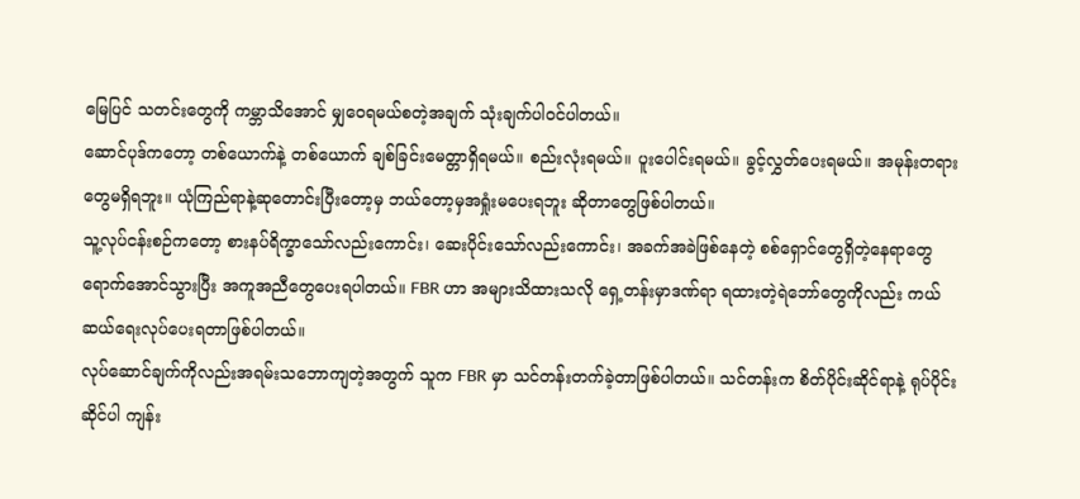မြေပြင် သတင်းတွေကို ကမ္ဘာသိအောင် မျှဝေရမယ်စတဲ့အချက် သုံးချက်ပါဝင်ပါတယ်။
ဆောင်ပုဒ်ကတော့ တစ်ယောက်နဲ့ တစ်ယောက် ချစ်ခြင်းမေတ္တာရှိရမယ်။ စည်းလုံးရမယ်။ ပူးပေါင်းရမယ်။ ခွင့်လွှတ်ပေးရမယ်။ အမုန်းတရားတွေမရှိရဘူး။ ယုံကြည်ရာနဲ့ဆုတောင်းပြီးတော့မှ ဘယ်တော့မှအရှုံးမပေးရဘူး ဆိုတာတွေဖြစ်ပါတယ်။
သူ့လုပ်ငန်းစဉ်ကတော့ စားနပ်ရိက္ခာသော်လည်းကောင်း၊ ဆေးပိုင်းသော်လည်းကောင်း၊ အခက်အခဲဖြစ်နေတဲ့ စစ်ရှောင်တွေရှိတဲ့နေရာတွေရောက်အောင်သွားပြီး အကူအညီတွေပေးရပါတယ်။ FBR ဟာ အများသိထားသလို ရှေ့တန်းမှာဒဏ်ရာ ရထားတဲ့ရဲဘော်တွေကိုလည်း ကယ်ဆယ်ရေးလုပ်ပေးရတာဖြစ်ပါတယ်။
လုပ်ဆောင်ချက်ကိုလည်းအရမ်းသဘောကျတဲ့အတွက် သူက FBR မှာ သင်တန်းတက်ခဲ့တာဖြစ်ပါတယ်။ သင်တန်းက စိတ်ပိုင်းဆိုင်ရာနဲ့ ရုပ်ပိုင်းဆိုင်ပါ ကျန်း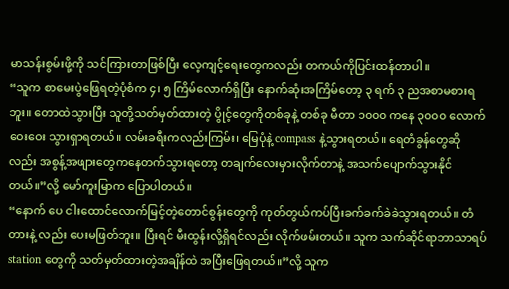မာသန်းစွမ်းဖို့ကို သင်ကြားတာဖြစ်ပြီး လေ့ကျင့်ရေးတွေကလည်း တကယ်ကိုပြင်းထန်တာပါ။
“သူက စာမေးပွဲဖြေရတဲ့ပုံစံက ၄၊ ၅ ကြိမ်လောက်ရှိပြီး နောက်ဆုံးအကြိမ်တော့ ၃ ရက် ၃ ညအစာမစားရဘူး။ တောထဲသွားပြီး သူတို့သတ်မှတ်ထားတဲ့ ပွိုင့်တွေကိုတစ်ခုနဲ့ တစ်ခု မီတာ ၁၀၀၀ ကနေ ၃၀၀၀ လောက်ဝေးဝေး သွားရှာရတယ်။ လမ်းခရီးကလည်းကြမ်း၊ မြေပုံနဲ့ compass နဲ့သွားရတယ်။ ရေတံခွန်တွေဆိုလည်း အစွန့်အဖျားတွေကနေတက်သွားရတော့ တချက်လေးမှားလိုက်တာနဲ့ အသက်ပျောက်သွားနိုင်တယ်။”လို့ မော်ကူးမြာက ပြောပါတယ်။
“နောက် ပေ ငါးထောင်လောက်မြင့်တဲ့တောင်စွန်းတွေကို ကုတ်တွယ်ကပ်ပြီးခက်ခက်ခဲခဲသွားရတယ်။ တံတားနဲ့ လည်း ပေးမဖြတ်ဘူး။ ပြီးရင် မီးထွန်းလို့ရှိရင်လည်း လိုက်ဖမ်းတယ်။ သူက သက်ဆိုင်ရာဘာသာရပ် station တွေကို သတ်မှတ်ထားတဲ့အချိန်ထဲ အပြီးဖြေရတယ်။”လို့ သူက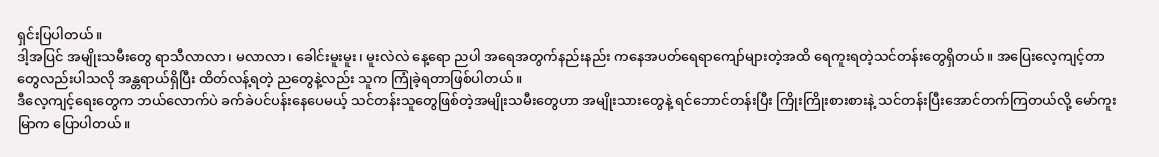ရှင်းပြပါတယ်။
ဒါ့အပြင် အမျိုးသမီးတွေ ရာသီလာလာ၊ မလာလာ၊ ခေါင်းမူးမူး၊ မူးလဲလဲ နေ့ရော ညပါ အရေအတွက်နည်းနည်း ကနေအပတ်ရေရာကျော်များတဲ့အထိ ရေကူးရတဲ့သင်တန်းတွေရှိတယ်။ အပြေးလေ့ကျင့်တာတွေလည်းပါသလို အန္တရာယ်ရှိပြီး ထိတ်လန့်ရတဲ့ ညတွေနဲ့လည်း သူက ကြုံခဲ့ရတာဖြစ်ပါတယ်။
ဒီလေ့ကျင့်ရေးတွေက ဘယ်လောက်ပဲ ခက်ခဲပင်ပန်းနေပေမယ့် သင်တန်းသူတွေဖြစ်တဲ့အမျိုးသမီးတွေဟာ အမျိုးသားတွေနဲ့ ရင်ဘောင်တန်းပြီး ကြိုးကြိုးစားစားနဲ့ သင်တန်းပြီးအောင်တက်ကြတယ်လို့ မော်ကူးမြာက ပြောပါတယ်။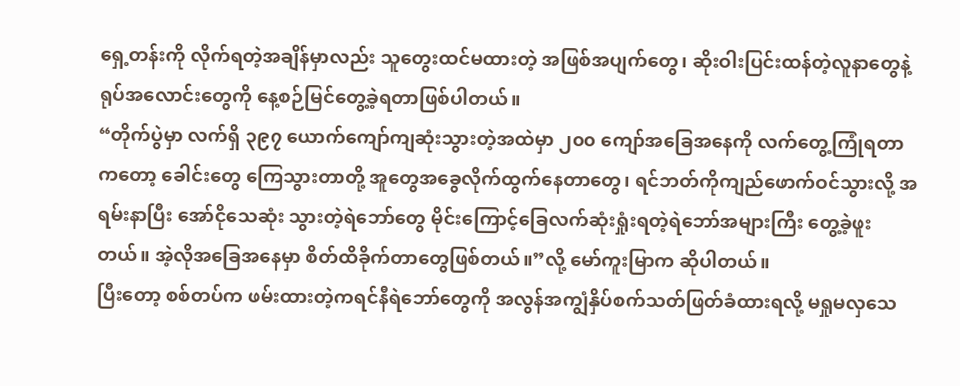ရှေ့တန်းကို လိုက်ရတဲ့အချိန်မှာလည်း သူတွေးထင်မထားတဲ့ အဖြစ်အပျက်တွေ၊ ဆိုးဝါးပြင်းထန်တဲ့လူနာတွေနဲ့ ရုပ်အလောင်းတွေကို နေ့စဉ်မြင်တွေ့ခဲ့ရတာဖြစ်ပါတယ်။
“တိုက်ပွဲမှာ လက်ရှိ ၃၉၇ ယောက်ကျော်ကျဆုံးသွားတဲ့အထဲမှာ ၂၀၀ ကျော်အခြေအနေကို လက်တွေ့ကြုံရတာကတော့ ခေါင်းတွေ ကြေသွားတာတို့ အူတွေအခွေလိုက်ထွက်နေတာတွေ၊ ရင်ဘတ်ကိုကျည်ဖောက်ဝင်သွားလို့ အရမ်းနာပြီး အော်ငိုသေဆုံး သွားတဲ့ရဲဘော်တွေ မိုင်းကြောင့်ခြေလက်ဆုံးရှုံးရတဲ့ရဲဘော်အများကြီး တွေ့ခဲ့ဖူးတယ်။ အဲ့လိုအခြေအနေမှာ စိတ်ထိခိုက်တာတွေဖြစ်တယ်။”လို့ မော်ကူးမြာက ဆိုပါတယ်။
ပြီးတော့ စစ်တပ်က ဖမ်းထားတဲ့ကရင်နီရဲဘော်တွေကို အလွန်အကျွံနှိပ်စက်သတ်ဖြတ်ခံထားရလို့ မရှုမလှသေ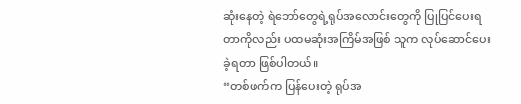ဆုံးနေတဲ့ ရဲဘော်တွေရဲ့ရုပ်အလောင်းတွေကို ပြုပြင်ပေးရတာကိုလည်း ပထမဆုံးအကြိမ်အဖြစ် သူက လုပ်ဆောင်ပေးခဲ့ရတာ ဖြစ်ပါတယ်။
“တစ်ဖက်က ပြန်ပေးတဲ့ ရုပ်အ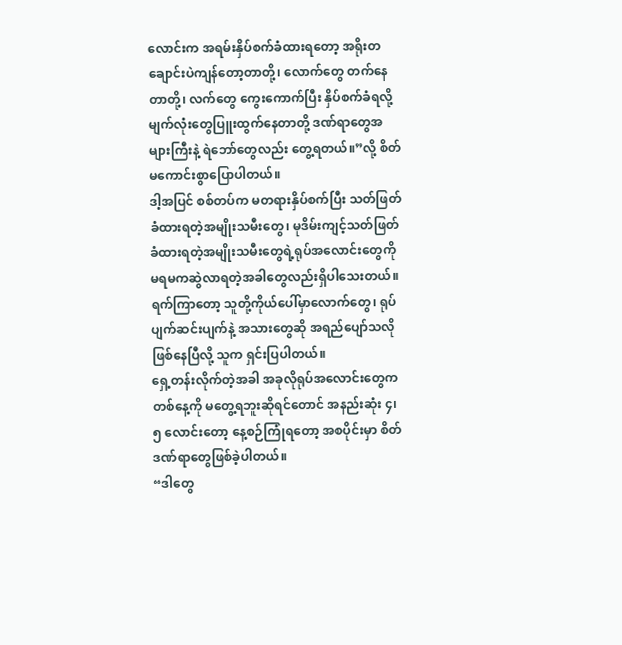လောင်းက အရမ်းနှိပ်စက်ခံထားရတော့ အရိုးတချောင်းပဲကျန်တော့တာတို့၊ လောက်တွေ တက်နေတာတို့၊ လက်တွေ ကွေးကောက်ပြီး နှိပ်စက်ခံရလို့ မျက်လုံးတွေပြူးထွက်နေတာတို့ ဒဏ်ရာတွေအများကြီးနဲ့ ရဲဘော်တွေလည်း တွေ့ရတယ်။”လို့ စိတ်မကောင်းစွာပြောပါတယ်။
ဒါ့အပြင် စစ်တပ်က မတရားနှိပ်စက်ပြီး သတ်ဖြတ်ခံထားရတဲ့အမျိုးသမီးတွေ၊ မုဒိမ်းကျင့်သတ်ဖြတ်ခံထားရတဲ့အမျိုးသမီးတွေရဲ့ရုပ်အလောင်းတွေကို မရမကဆွဲလာရတဲ့အခါတွေလည်းရှိပါသေးတယ်။ ရက်ကြာတော့ သူတို့ကိုယ်ပေါ်မှာလောက်တွေ၊ ရုပ်ပျက်ဆင်းပျက်နဲ့ အသားတွေဆို အရည်ပျော်သလိုဖြစ်နေပြီလို့ သူက ရှင်းပြပါတယ်။
ရှေ့တန်းလိုက်တဲ့အခါ အခုလိုရုပ်အလောင်းတွေက တစ်နေ့ကို မတွေ့ရဘူးဆိုရင်တောင် အနည်းဆုံး ၄၊ ၅ လောင်းတော့ နေ့စဉ်ကြုံရတော့ အစပိုင်းမှာ စိတ်ဒဏ်ရာတွေဖြစ်ခဲ့ပါတယ်။
“ဒါတွေ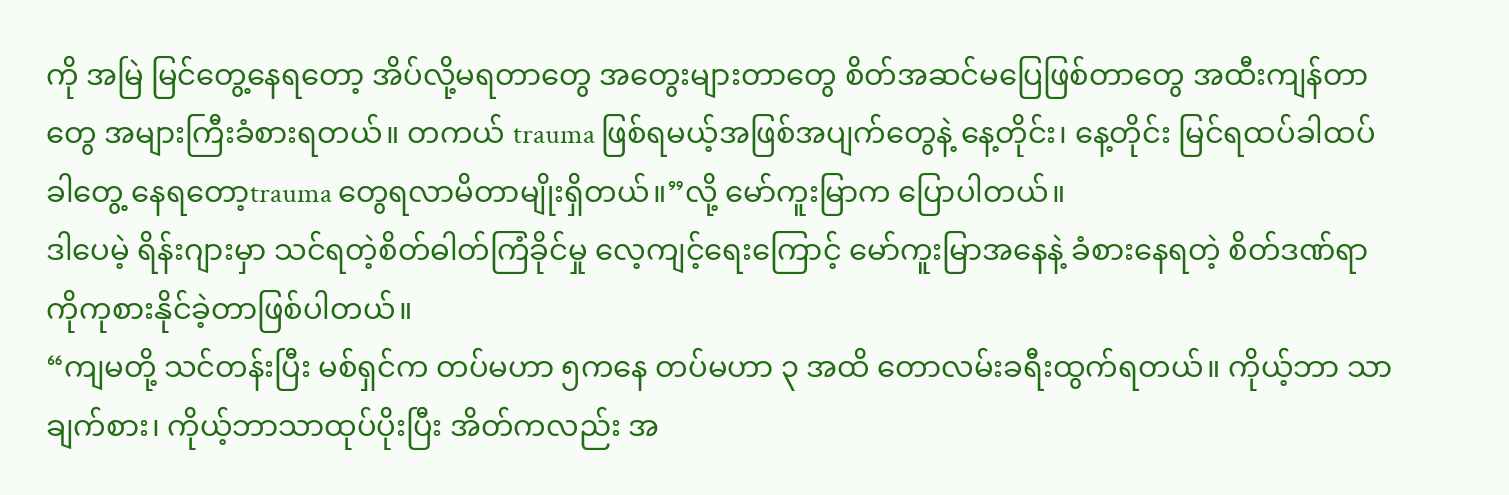ကို အမြဲ မြင်တွေ့နေရတော့ အိပ်လို့မရတာတွေ အတွေးများတာတွေ စိတ်အဆင်မပြေဖြစ်တာတွေ အထီးကျန်တာတွေ အများကြီးခံစားရတယ်။ တကယ် trauma ဖြစ်ရမယ့်အဖြစ်အပျက်တွေနဲ့ နေ့တိုင်း၊ နေ့တိုင်း မြင်ရထပ်ခါထပ်ခါတွေ့ နေရတော့trauma တွေရလာမိတာမျိုးရှိတယ်။”လို့ မော်ကူးမြာက ပြောပါတယ်။
ဒါပေမဲ့ ရိန်းဂျားမှာ သင်ရတဲ့စိတ်ဓါတ်ကြံခိုင်မှု လေ့ကျင့်ရေးကြောင့် မော်ကူးမြာအနေနဲ့ ခံစားနေရတဲ့ စိတ်ဒဏ်ရာကိုကုစားနိုင်ခဲ့တာဖြစ်ပါတယ်။
“ကျမတို့ သင်တန်းပြီး မစ်ရှင်က တပ်မဟာ ၅ကနေ တပ်မဟာ ၃ အထိ တောလမ်းခရီးထွက်ရတယ်။ ကိုယ့်ဘာ သာချက်စား၊ ကိုယ့်ဘာသာထုပ်ပိုးပြီး အိတ်ကလည်း အ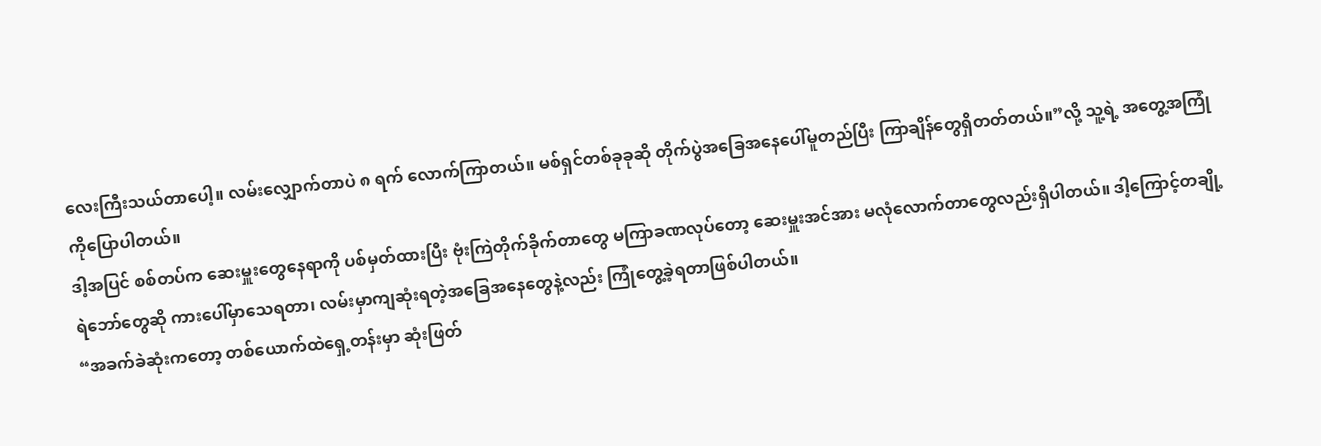လေးကြီးသယ်တာပေါ့။ လမ်းလျှောက်တာပဲ ၈ ရက် လောက်ကြာတယ်။ မစ်ရှင်တစ်ခုခုဆို တိုက်ပွဲအခြေအနေပေါ်မူတည်ပြီး ကြာချိန်တွေရှိတတ်တယ်။”လို့ သူ့ရဲ့ အတွေ့အကြုံကိုပြောပါတယ်။
ဒါ့အပြင် စစ်တပ်က ဆေးမှူးတွေနေရာကို ပစ်မှတ်ထားပြီး ဗုံးကြဲတိုက်ခိုက်တာတွေ မကြာခဏလုပ်တော့ ဆေးမှူးအင်အား မလုံလောက်တာတွေလည်းရှိပါတယ်။ ဒါ့ကြောင့်တချို့ရဲဘော်တွေဆို ကားပေါ်မှာသေရတာ၊ လမ်းမှာကျဆုံးရတဲ့အခြေအနေတွေနဲ့လည်း ကြုံတွေ့ခဲ့ရတာဖြစ်ပါတယ်။
“အခက်ခဲဆုံးကတော့ တစ်ယောက်ထဲရှေ့တန်းမှာ ဆုံးဖြတ်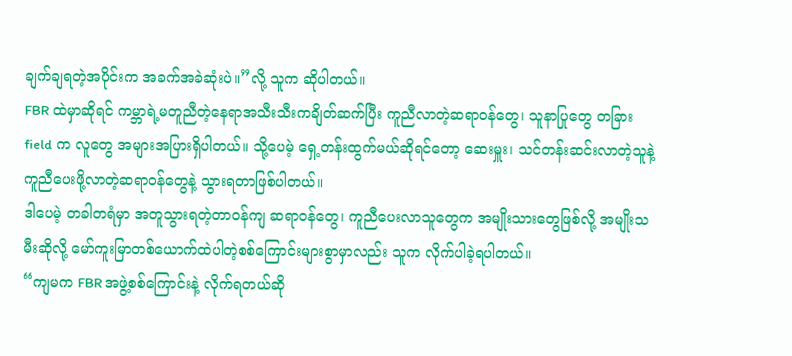ချက်ချရတဲ့အပိုင်းက အခက်အခဲဆုံးပဲ။”လို့ သူက ဆိုပါတယ်။
FBR ထဲမှာဆိုရင် ကမ္ဘာရဲ့မတူညီတဲ့နေရာအသီးသီးကချိတ်ဆက်ပြီး ကူညီလာတဲ့ဆရာဝန်တွေ၊ သူနာပြုတွေ တခြား field က လူတွေ အများအပြားရှိပါတယ်။ သို့ပေမဲ့ ရှေ့တန်းထွက်မယ်ဆိုရင်တော့ ဆေးမှူး၊ သင်တန်းဆင်းလာတဲ့သူနဲ့ ကူညီပေးဖို့လာတဲ့ဆရာဝန်တွေနဲ့ သွားရတာဖြစ်ပါတယ်။
ဒါပေမဲ့ တခါတရံမှာ အတူသွားရတဲ့တာဝန်ကျ ဆရာဝန်တွေ၊ ကူညီပေးလာသူတွေက အမျိုးသားတွေဖြစ်လို့ အမျိုးသမီးဆိုလို့ မော်ကူးမြာတစ်ယောက်ထဲပါတဲ့စစ်ကြောင်းများစွာမှာလည်း သူက လိုက်ပါခဲ့ရပါတယ်။
“ကျမက FBR အဖွဲ့စစ်ကြောင်းနဲ့ လိုက်ရတယ်ဆို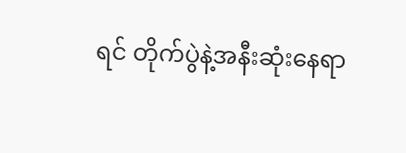ရင် တိုက်ပွဲနဲ့အနီးဆုံးနေရာ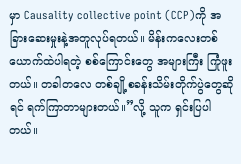မှာ Causality collective point (CCP)ကို အခြားဆေးမှုးနဲ့အတူလုပ်ရတယ်။ မိန်းကလေးတစ်ယောက်ထဲပါရတဲ့ စစ်ကြောင်းတွေ အများကြီး ကြုံဖူးတယ်။ တခါတလေ တစ်ချို့စခန်းသိမ်းတိုက်ပွဲတွေဆိုရင် ရက်ကြာတာများတယ်။”လို့ သူက ရှင်းပြပါတယ်။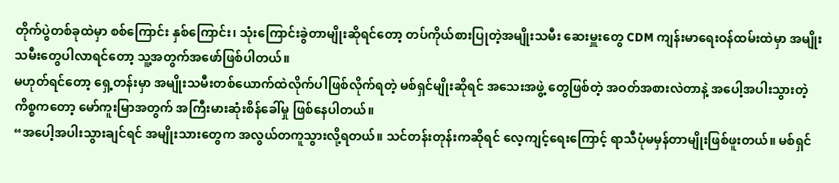တိုက်ပွဲတစ်ခုထဲမှာ စစ်ကြောင်း နှစ်ကြောင်း၊ သုံးကြောင်းခွဲတာမျိုးဆိုရင်တော့ တပ်ကိုယ်စားပြုတဲ့အမျိုးသမီး ဆေးမှူးတွေ CDM ကျန်းမာရေးဝန်ထမ်းထဲမှာ အမျိုးသမီးတွေပါလာရင်တော့ သူ့အတွက်အဖော်ဖြစ်ပါတယ်။
မဟုတ်ရင်တော့ ရှေ့တန်းမှာ အမျိုးသမီးတစ်ယောက်ထဲလိုက်ပါဖြစ်လိုက်ရတဲ့ မစ်ရှင်မျိုးဆိုရင် အသေးအဖွဲ့ တွေဖြစ်တဲ့ အဝတ်အစားလဲတာနဲ့ အပေါ့အပါးသွားတဲ့ကိစ္စကတော့ မော်ကူးမြာအတွက် အကြီးမားဆုံးစိန်ခေါ်မှု ဖြစ်နေပါတယ်။
“အပေါ့အပါးသွားချင်ရင် အမျိုးသားတွေက အလွယ်တကူသွားလို့ရတယ်။ သင်တန်းတုန်းကဆိုရင် လေ့ကျင့်ရေးကြောင့် ရာသီပုံမမှန်တာမျိုးဖြစ်ဖူးတယ်။ မစ်ရှင်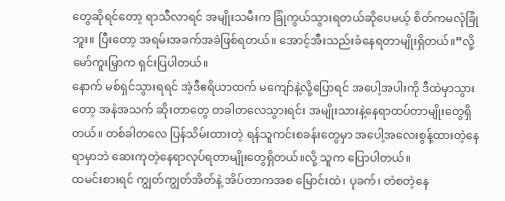တွေဆိုရင်တော့ ရာသီလာရင် အမျိုးသမီးက ခြုံကွယ်သွားရတယ်ဆိုပေမယ့် စိတ်ကမလုံခြုံဘူး။ ပြီးတော့ အရမ်းအခက်အခဲဖြစ်ရတယ်။ အောင့်အီးသည်းခံနေရတာမျိုးရှိတယ်။”လို့ မော်ကူးမြှာက ရှင်းပြပါတယ်။
နောက် မစ်ရှင်သွားရရင် အဲ့ဒီဧရိယာထက် မကျော်နဲ့လို့ပြောရင် အပေါ့အပါးကို ဒီထဲမှာသွားတော့ အနံအသက် ဆိုးတာတွေ တခါတလေသွားရင်း အမျိုးသားနဲ့နေရာထပ်တာမျိုးတွေရှိတယ်။ တစ်ခါတလေ ပြန်သိမ်းထားတဲ့ ရန်သူကင်းစခန်းတွေမှာ အပေါ့အလေးစွန့်ထားတဲ့နေရာမှာဘဲ ဆေးကုတဲ့နေရာလုပ်ရတာမျိုးတွေရှိတယ်။လို့ သူက ပြောပါတယ်။
ထမင်းစားရင် ကျွတ်ကျွတ်အိတ်နဲ့ အိပ်တာကအစ မြောင်းထဲ၊ ပုခက်၊ တဲစတဲ့နေ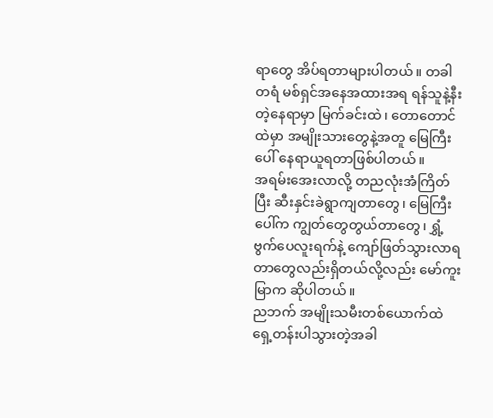ရာတွေ အိပ်ရတာများပါတယ်။ တခါတရံ မစ်ရှင်အနေအထားအရ ရန်သူနဲ့နီးတဲ့နေရာမှာ မြက်ခင်းထဲ၊ တောတောင်ထဲမှာ အမျိုးသားတွေနဲ့အတူ မြေကြီးပေါ် နေရာယူရတာဖြစ်ပါတယ်။
အရမ်းအေးလာလို့ တညလုံးအံကြိတ်ပြီး ဆီးနှင်းခဲရွာကျတာတွေ၊ မြေကြီးပေါ်က ကျွတ်တွေတွယ်တာတွေ၊ ရွှံ့ဗွက်ပေလူးရက်နဲ့ ကျော်ဖြတ်သွားလာရတာတွေလည်းရှိတယ်လို့လည်း မော်ကူးမြာက ဆိုပါတယ်။
ညဘက် အမျိုးသမီးတစ်ယောက်ထဲ ရှေ့တန်းပါသွားတဲ့အခါ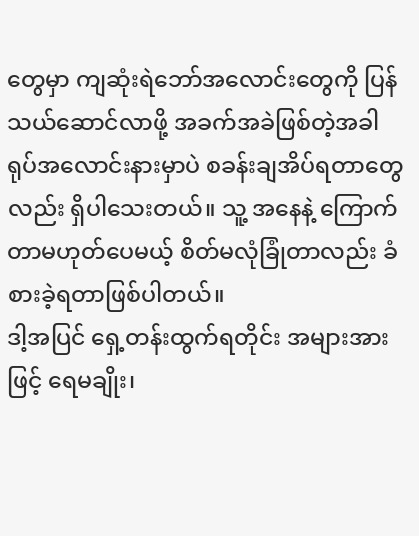တွေမှာ ကျဆုံးရဲဘော်အလောင်းတွေကို ပြန်သယ်ဆောင်လာဖို့ အခက်အခဲဖြစ်တဲ့အခါ ရုပ်အလောင်းနားမှာပဲ စခန်းချအိပ်ရတာတွေလည်း ရှိပါသေးတယ်။ သူ့ အနေနဲ့ ကြောက်တာမဟုတ်ပေမယ့် စိတ်မလုံခြုံတာလည်း ခံစားခဲ့ရတာဖြစ်ပါတယ်။
ဒါ့အပြင် ရှေ့တန်းထွက်ရတိုင်း အများအားဖြင့် ရေမချိုး၊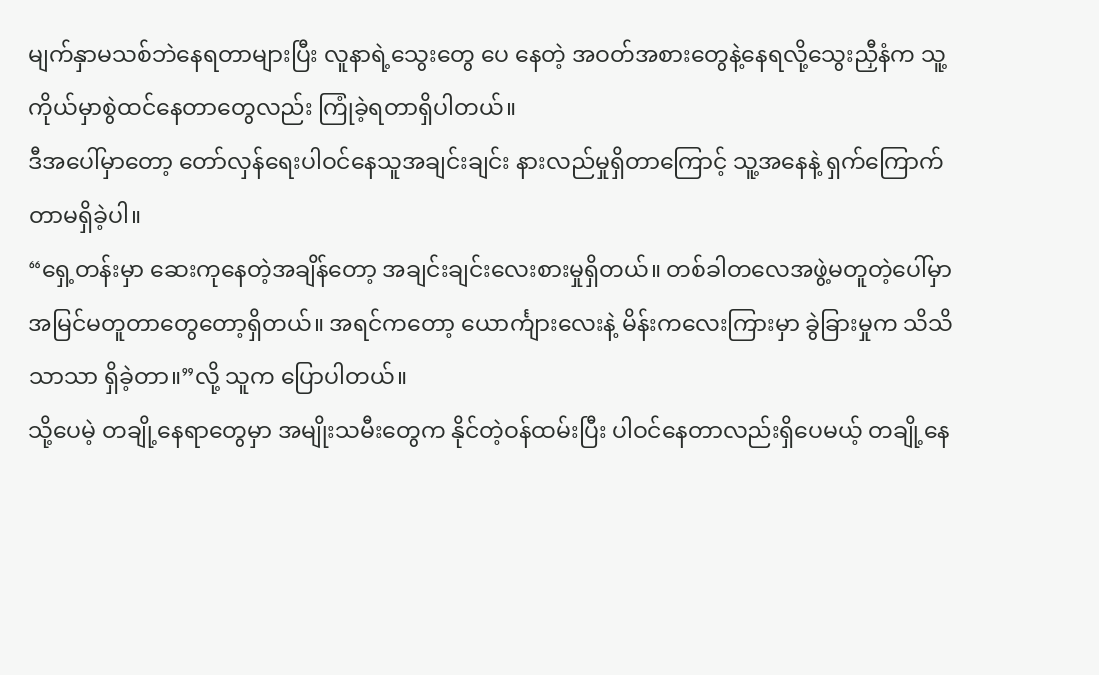မျက်နှာမသစ်ဘဲနေရတာများပြီး လူနာရဲ့သွေးတွေ ပေ နေတဲ့ အဝတ်အစားတွေနဲ့နေရလို့သွေးညှီနံက သူ့ကိုယ်မှာစွဲထင်နေတာတွေလည်း ကြုံခဲ့ရတာရှိပါတယ်။
ဒီအပေါ်မှာတော့ တော်လှန်ရေးပါဝင်နေသူအချင်းချင်း နားလည်မှုရှိတာကြောင့် သူ့အနေနဲ့ ရှက်ကြောက်တာမရှိခဲ့ပါ။
“ရှေ့တန်းမှာ ဆေးကုနေတဲ့အချိန်တော့ အချင်းချင်းလေးစားမှုရှိတယ်။ တစ်ခါတလေအဖွဲ့မတူတဲ့ပေါ်မှာ အမြင်မတူတာတွေတော့ရှိတယ်။ အရင်ကတော့ ယောင်္ကျားလေးနဲ့ မိန်းကလေးကြားမှာ ခွဲခြားမှုက သိသိသာသာ ရှိခဲ့တာ။”လို့ သူက ပြောပါတယ်။
သို့ပေမဲ့ တချို့နေရာတွေမှာ အမျိုးသမီးတွေက နိုင်တဲ့ဝန်ထမ်းပြီး ပါဝင်နေတာလည်းရှိပေမယ့် တချို့နေ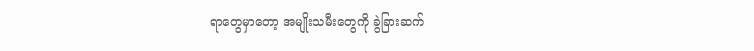ရာတွေမှာတော့ အမျိုးသမီးတွေကို ခွဲခြားဆက်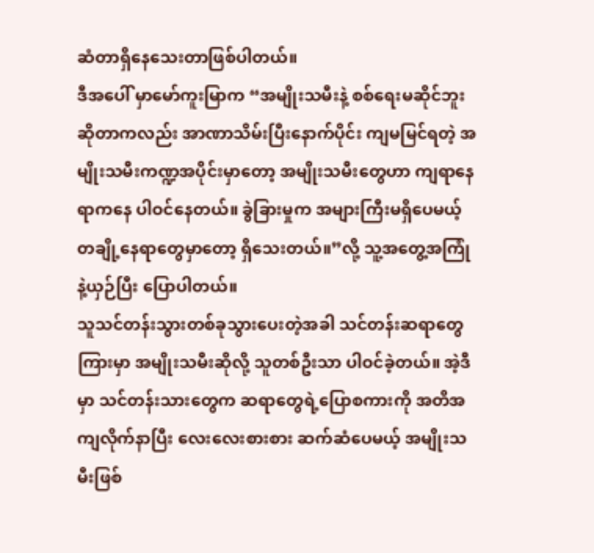ဆံတာရှိနေသေးတာဖြစ်ပါတယ်။
ဒီအပေါ် မှာမော်ကူးမြာက “အမျိုးသမီးနဲ့ စစ်ရေးမဆိုင်ဘူးဆိုတာကလည်း အာဏာသိမ်းပြီးနောက်ပိုင်း ကျမမြင်ရတဲ့ အမျိုးသမီးကဏ္ဍအပိုင်းမှာတော့ အမျိုးသမီးတွေဟာ ကျရာနေရာကနေ ပါဝင်နေတယ်။ ခွဲခြားမှုက အများကြီးမရှိပေမယ့် တချို့နေရာတွေမှာတော့ ရှိသေးတယ်။”လို့ သူ့အတွေ့အကြုံနဲ့ယှဉ်ပြီး ပြောပါတယ်။
သူသင်တန်းသွားတစ်ခုသွားပေးတဲ့အခါ သင်တန်းဆရာတွေကြားမှာ အမျိုးသမီးဆိုလို့ သူတစ်ဦးသာ ပါဝင်ခဲ့တယ်။ အဲ့ဒီမှာ သင်တန်းသားတွေက ဆရာတွေရဲ့ပြောစကားကို အတိအကျလိုက်နာပြီး လေးလေးစားစား ဆက်ဆံပေမယ့် အမျိုးသမီးဖြစ်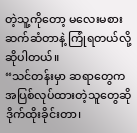တဲ့သူ့ကိုတော့ မလေးမစားဆက်ဆံတာနဲ့ ကြုံရတယ်လို့ ဆိုပါတယ်။
“သင်တန်းမှာ ဆရာတွေက အပြစ်လုပ်ထားတဲ့သူတွေဆို ဒိုက်ထိုးခိုင်းတာ၊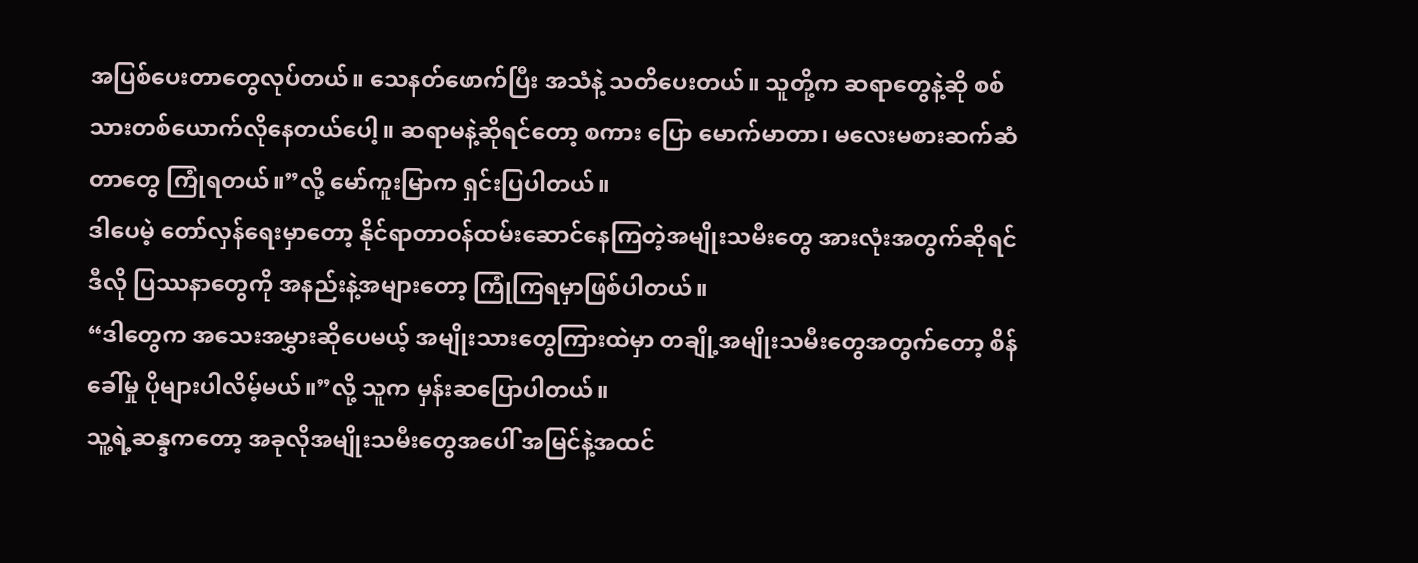အပြစ်ပေးတာတွေလုပ်တယ်။ သေနတ်ဖောက်ပြီး အသံနဲ့ သတိပေးတယ်။ သူတို့က ဆရာတွေနဲ့ဆို စစ်သားတစ်ယောက်လိုနေတယ်ပေါ့။ ဆရာမနဲ့ဆိုရင်တော့ စကား ပြော မောက်မာတာ၊ မလေးမစားဆက်ဆံတာတွေ ကြုံရတယ်။”လို့ မော်ကူးမြာက ရှင်းပြပါတယ်။
ဒါပေမဲ့ တော်လှန်ရေးမှာတော့ နိုင်ရာတာဝန်ထမ်းဆောင်နေကြတဲ့အမျိုးသမီးတွေ အားလုံးအတွက်ဆိုရင် ဒီလို ပြဿနာတွေကို အနည်းနဲ့အများတော့ ကြုံကြရမှာဖြစ်ပါတယ်။
“ဒါတွေက အသေးအမွှားဆိုပေမယ့် အမျိုးသားတွေကြားထဲမှာ တချို့အမျိုးသမီးတွေအတွက်တော့ စိန်ခေါ်မှု ပိုများပါလိမ့်မယ်။”လို့ သူက မှန်းဆပြောပါတယ်။
သူ့ရဲ့ဆန္ဒကတော့ အခုလိုအမျိုးသမီးတွေအပေါ် အမြင်နဲ့အထင်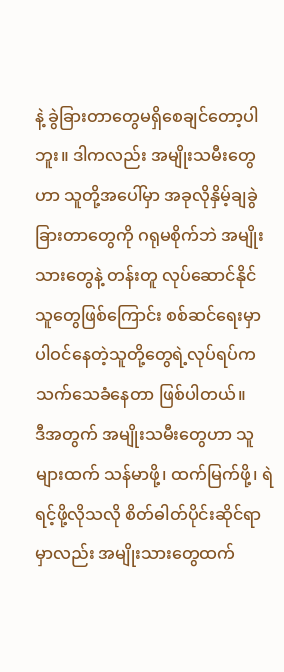နဲ့ ခွဲခြားတာတွေမရှိစေချင်တော့ပါဘူး။ ဒါကလည်း အမျိုးသမီးတွေဟာ သူတို့အပေါ်မှာ အခုလိုနှိမ့်ချခွဲခြားတာတွေကို ဂရုမစိုက်ဘဲ အမျိုးသားတွေနဲ့ တန်းတူ လုပ်ဆောင်နိုင်သူတွေဖြစ်ကြောင်း စစ်ဆင်ရေးမှာပါဝင်နေတဲ့သူတို့တွေရဲ့လုပ်ရပ်က သက်သေခံနေတာ ဖြစ်ပါတယ်။
ဒီအတွက် အမျိုးသမီးတွေဟာ သူများထက် သန်မာဖို့၊ ထက်မြက်ဖို့၊ ရဲရင့်ဖို့လိုသလို စိတ်ဓါတ်ပိုင်းဆိုင်ရာမှာလည်း အမျိုးသားတွေထက်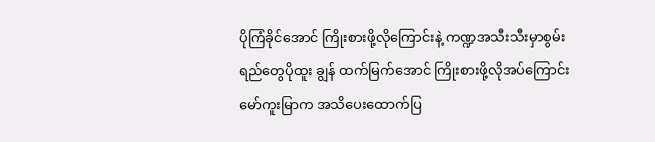ပိုကြံခိုင်အောင် ကြိုးစားဖို့လိုကြောင်းနဲ့ ကဏ္ဍအသီးသီးမှာစွမ်းရည်တွေပိုထူး ချွန် ထက်မြက်အောင် ကြိုးစားဖို့လိုအပ်ကြောင်း မော်ကူးမြာက အသိပေးထောက်ပြ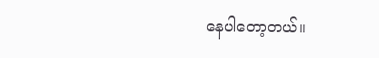နေပါတော့တယ်။